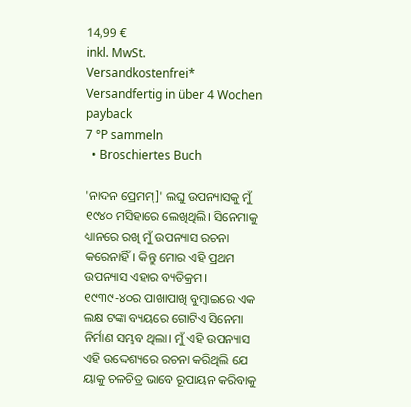14,99 €
inkl. MwSt.
Versandkostenfrei*
Versandfertig in über 4 Wochen
payback
7 °P sammeln
  • Broschiertes Buch

'ନାଦନ ପ୍ରେମମ୍]' ଲଘୁ ଉପନ୍ୟାସକୁ ମୁଁ ୧୯୪୦ ମସିହାରେ ଲେଖିଥିଲି। ସିନେମାକୁ ଧ୍ୟାନରେ ରଖି ମୁଁ ଉପନ୍ୟାସ ରଚନା କରେନାହିଁ। କିନ୍ତୁ ମୋର ଏହି ପ୍ରଥମ ଉପନ୍ୟାସ ଏହାର ବ୍ୟତିକ୍ରମ। ୧୯୩୯-୪୦ର ପାଖାପାଖି ବୁମ୍ବାଇରେ ଏକ ଲକ୍ଷ ଟଙ୍କା ବ୍ୟୟରେ ଗୋଟିଏ ସିନେମା ନିର୍ମାଣ ସମ୍ଭବ ଥିଲା। ମୁଁ ଏହି ଉପନ୍ୟାସ ଏହି ଉଦ୍ଦେଶ୍ୟରେ ରଚନା କରିଥିଲି ଯେ ୟାକୁ ଚଳଚିତ୍ର ଭାବେ ରୂପାୟନ କରିବାକୁ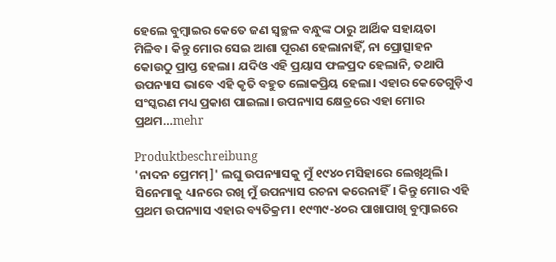ହେଲେ ବୁମ୍ବାଇର କେତେ ଜଣ ସ୍ୱଚ୍ଛଳ ବନ୍ଧୁଙ୍କ ଠାରୁ ଆର୍ଥିକ ସହାୟତା ମିଳିବ। କିନ୍ତୁ ମୋର ସେଇ ଆଶା ପୂରଣ ହେଲାନାହିଁ, ନା ପ୍ରୋତ୍ସାହନ କୋଉଠୁ ପ୍ରାପ୍ତ ହେଲା। ଯଦିଓ ଏହି ପ୍ରୟାସ ଫଳପ୍ରଦ ହେଲାନି, ତଥାପି ଉପନ୍ୟାସ ଭାବେ ଏହି କୃତି ବହୁତ ଲୋକପ୍ରିୟ ହେଲା। ଏହାର କେତେଗୁଡ଼ିଏ ସଂସ୍କରଣ ମଧ୍ୟ ପ୍ରକାଶ ପାଇଲା। ଉପନ୍ୟାସ କ୍ଷେତ୍ରରେ ଏହା ମୋର ପ୍ରଥମ…mehr

Produktbeschreibung
'ନାଦନ ପ୍ରେମମ୍]' ଲଘୁ ଉପନ୍ୟାସକୁ ମୁଁ ୧୯୪୦ ମସିହାରେ ଲେଖିଥିଲି। ସିନେମାକୁ ଧ୍ୟାନରେ ରଖି ମୁଁ ଉପନ୍ୟାସ ରଚନା କରେନାହିଁ। କିନ୍ତୁ ମୋର ଏହି ପ୍ରଥମ ଉପନ୍ୟାସ ଏହାର ବ୍ୟତିକ୍ରମ। ୧୯୩୯-୪୦ର ପାଖାପାଖି ବୁମ୍ବାଇରେ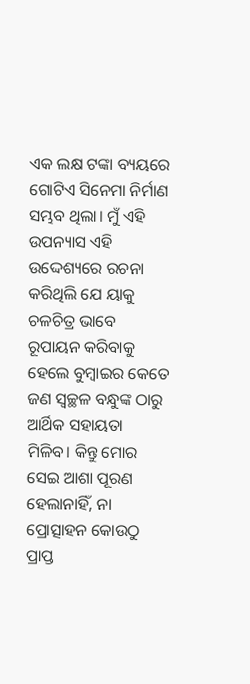ଏକ ଲକ୍ଷ ଟଙ୍କା ବ୍ୟୟରେ ଗୋଟିଏ ସିନେମା ନିର୍ମାଣ ସମ୍ଭବ ଥିଲା। ମୁଁ ଏହି ଉପନ୍ୟାସ ଏହି ଉଦ୍ଦେଶ୍ୟରେ ରଚନା କରିଥିଲି ଯେ ୟାକୁ ଚଳଚିତ୍ର ଭାବେ ରୂପାୟନ କରିବାକୁ ହେଲେ ବୁମ୍ବାଇର କେତେ ଜଣ ସ୍ୱଚ୍ଛଳ ବନ୍ଧୁଙ୍କ ଠାରୁ ଆର୍ଥିକ ସହାୟତା ମିଳିବ। କିନ୍ତୁ ମୋର ସେଇ ଆଶା ପୂରଣ ହେଲାନାହିଁ, ନା ପ୍ରୋତ୍ସାହନ କୋଉଠୁ ପ୍ରାପ୍ତ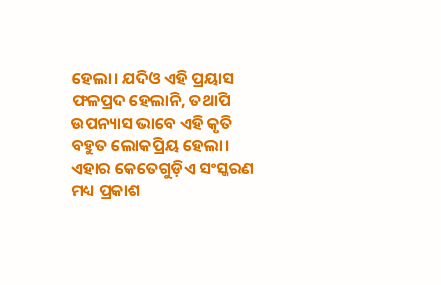ହେଲା। ଯଦିଓ ଏହି ପ୍ରୟାସ ଫଳପ୍ରଦ ହେଲାନି, ତଥାପି ଉପନ୍ୟାସ ଭାବେ ଏହି କୃତି ବହୁତ ଲୋକପ୍ରିୟ ହେଲା। ଏହାର କେତେଗୁଡ଼ିଏ ସଂସ୍କରଣ ମଧ୍ୟ ପ୍ରକାଶ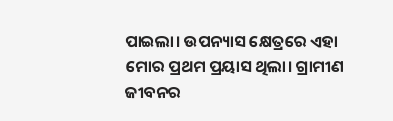ପାଇଲା। ଉପନ୍ୟାସ କ୍ଷେତ୍ରରେ ଏହା ମୋର ପ୍ରଥମ ପ୍ରୟାସ ଥିଲା। ଗ୍ରାମୀଣ ଜୀବନର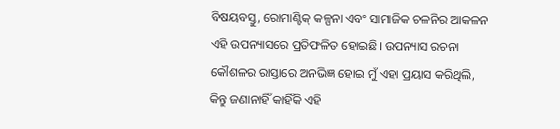ବିଷୟବସ୍ତୁ, ରୋମାଣ୍ଟିକ୍ କଳ୍ପନା ଏବଂ ସାମାଜିକ ଚଳନିର ଆକଳନ ଏହି ଉପନ୍ୟାସରେ ପ୍ରତିଫଳିତ ହୋଇଛି। ଉପନ୍ୟାସ ରଚନା କୌଶଳର ରାସ୍ତାରେ ଅନଭିଜ୍ଞ ହୋଇ ମୁଁ ଏହା ପ୍ରୟାସ କରିଥିଲି, କିନ୍ତୁ ଜଣାନାହିଁ କାହିଁକି ଏହି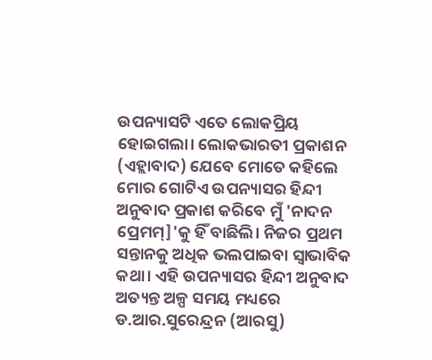ଉପନ୍ୟାସଟି ଏତେ ଲୋକପ୍ରିୟ ହୋଇଗଲା। ଲୋକଭାରତୀ ପ୍ରକାଶନ (ଏହ୍ଲାବାଦ) ଯେବେ ମୋତେ କହିଲେ ମୋର ଗୋଟିଏ ଉପନ୍ୟାସର ହିନ୍ଦୀ ଅନୁବାଦ ପ୍ରକାଶ କରିବେ ମୁଁ 'ନାଦନ ପ୍ରେମମ୍]'କୁ ହିଁ ବାଛିଲି। ନିଜର ପ୍ରଥମ ସନ୍ତାନକୁ ଅଧିକ ଭଲପାଇବା ସ୍ୱାଭାବିକ କଥା। ଏହି ଉପନ୍ୟାସର ହିନ୍ଦୀ ଅନୁବାଦ ଅତ୍ୟନ୍ତ ଅଳ୍ପ ସମୟ ମଧ୍ୟରେ ଡ.ଆର.ସୁରେନ୍ଦ୍ରନ (ଆରସୁ)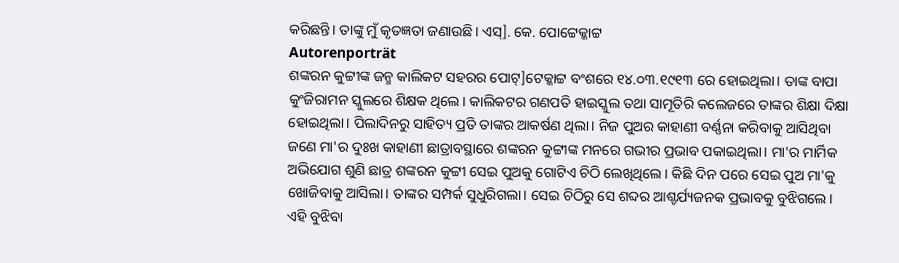କରିଛନ୍ତି। ତାଙ୍କୁ ମୁଁ କୃତଜ୍ଞତା ଜଣାଉଛି। ଏସ୍]. କେ. ପୋଟ୍ଟେକ୍କାଟ୍ଟ
Autorenporträt
ଶଙ୍କରନ କୁଟ୍ଟୀଙ୍କ ଜନ୍ମ କାଲିକଟ ସହରର ପୋଟ୍]ଟେକ୍କାଟ୍ଟ ବଂଶରେ ୧୪.୦୩.୧୯୧୩ ରେ ହୋଇଥିଲା। ତାଙ୍କ ବାପା କୁଂଜିରାମନ ସ୍କୁଲରେ ଶିକ୍ଷକ ଥିଲେ। କାଲିକଟର ଗଣପତି ହାଇସ୍କୁଲ ତଥା ସାମୂତିରି କଲେଜରେ ତାଙ୍କର ଶିକ୍ଷା ଦିକ୍ଷା ହୋଇଥିଲା। ପିଲାଦିନରୁ ସାହିତ୍ୟ ପ୍ରତି ତାଙ୍କର ଆକର୍ଷଣ ଥିଲା। ନିଜ ପୁଅର କାହାଣୀ ବର୍ଣ୍ଣନା କରିବାକୁ ଆସିଥିବା ଜଣେ ମା'ର ଦୁଃଖ କାହାଣୀ ଛାତ୍ରାବସ୍ଥାରେ ଶଙ୍କରନ କୁଟ୍ଟୀଙ୍କ ମନରେ ଗଭୀର ପ୍ରଭାବ ପକାଇଥିଲା। ମା'ର ମାର୍ମିକ ଅଭିଯୋଗ ଶୁଣି ଛାତ୍ର ଶଙ୍କରନ କୁଟ୍ଟୀ ସେଇ ପୁଅକୁ ଗୋଟିଏ ଚିଠି ଲେଖିଥିଲେ। କିଛି ଦିନ ପରେ ସେଇ ପୁଅ ମା'କୁ ଖୋଜିବାକୁ ଆସିଲା। ତାଙ୍କର ସମ୍ପର୍କ ସୁଧୁରିଗଲା। ସେଇ ଚିଠିରୁ ସେ ଶବ୍ଦର ଆଶ୍ଚର୍ଯ୍ୟଜନକ ପ୍ରଭାବକୁ ବୁଝିଗଲେ। ଏହି ବୁଝିବା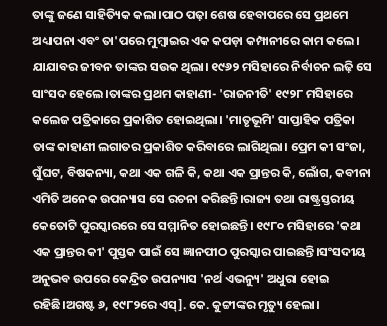ତାଙ୍କୁ ଜଣେ ସାହିତ୍ୟିକ କଲା।ପାଠ ପଢ଼ା ଶେଷ ହେବାପରେ ସେ ପ୍ରଥମେ ଅଧ୍ୟାପନା ଏବଂ ତା'ପରେ ମୁମ୍ବାଇର ଏକ କପଡ଼ା କମ୍ପାନୀରେ କାମ କଲେ। ଯାଯାବର ଜୀବନ ତାଙ୍କର ସଉକ ଥିଲା। ୧୯୬୨ ମସିହାରେ ନିର୍ବାଚନ ଲଢ଼ି ସେ ସାଂସଦ ହେଲେ।ତାଙ୍କର ପ୍ରଥମ କାହାଣୀ- 'ରାଜନୀତି' ୧୯୨୮ ମସିହାରେ କଲେଜ ପତ୍ରିକାରେ ପ୍ରକାଶିତ ହୋଇଥିଲା। 'ମାତୃଭୂମି' ସାପ୍ତାହିକ ପତ୍ରିକା ତାଙ୍କ କାହାଣୀ ଲଗାତର ପ୍ରକାଶିତ କରିବାରେ ଲାଗିଥିଲା। ପ୍ରେମ କୀ ସଂଜା, ଘୁଁଘଟ, ବିଷକନ୍ୟା, କଥା ଏକ ଗଳି କି, କଥା ଏକ ପ୍ରାନ୍ତର କି, ଲୋଁଗ, କବୀନା ଏମିତି ଅନେକ ଉପନ୍ୟାସ ସେ ରଚନା କରିଛନ୍ତି।ରାଜ୍ୟ ତଥା ରାଷ୍ଟ୍ରସ୍ତରୀୟ କେତୋଟି ପୁରସ୍କାରରେ ସେ ସମ୍ମାନିତ ହୋଇଛନ୍ତି। ୧୯୮୦ ମସିହାରେ 'କଥା ଏକ ପ୍ରାନ୍ତର କୀ' ପୁସ୍ତକ ପାଇଁ ସେ ଜ୍ଞାନପୀଠ ପୁରସ୍କାର ପାଇଛନ୍ତି।ସଂସଦୀୟ ଅନୁଭବ ଉପରେ କେନ୍ଦ୍ରିତ ଉପନ୍ୟାସ 'ନର୍ଥ ଏଭନ୍ୟୁ' ଅଧୁରା ହୋଇ ରହିଛି।ଅଗଷ୍ଟ ୬, ୧୯୮୨ରେ ଏସ୍]. କେ. କୁଟ୍ଟୀଙ୍କର ମୃତ୍ୟୁ ହେଲା।